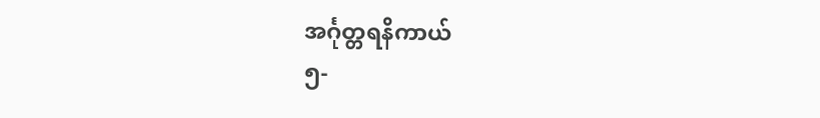အင်္ဂုတ္တရနိကာယ်
၅-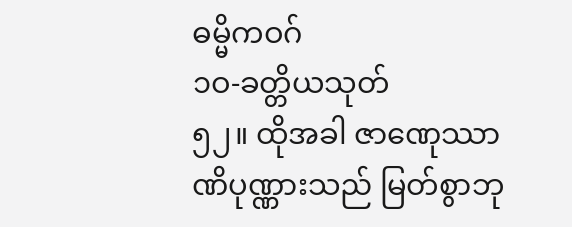ဓမ္မိကဝဂ်
၁ဝ-ခတ္တိယသုတ်
၅၂။ ထိုအခါ ဇာဏေုဿာဏိပုဏ္ဏားသည် မြတ်စွာဘု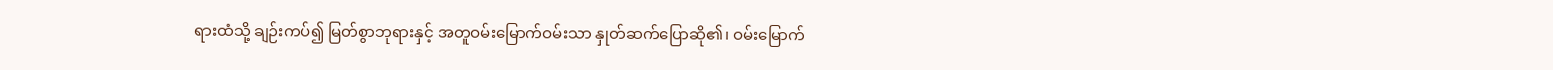ရားထံသို့ ချဉ်းကပ်၍ မြတ်စွာဘုရားနှင့် အတူဝမ်းမြောက်ဝမ်းသာ နှုတ်ဆက်ပြောဆို၏၊ ဝမ်းမြောက်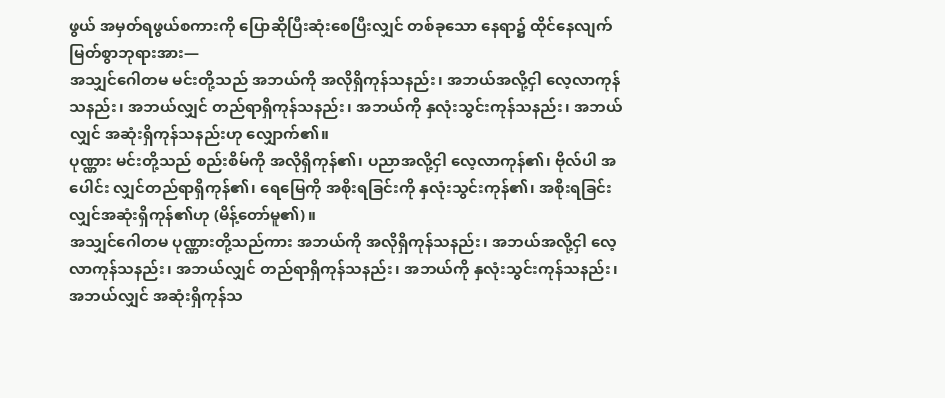ဖွယ် အမှတ်ရဖွယ်စကားကို ပြောဆိုပြီးဆုံးစေပြီးလျှင် တစ်ခုသော နေရာ၌ ထိုင်နေလျက် မြတ်စွာဘုရားအား—
အသျှင်ဂေါတမ မင်းတို့သည် အဘယ်ကို အလိုရှိကုန်သနည်း၊ အဘယ်အလို့ငှါ လေ့လာကုန် သနည်း၊ အဘယ်လျှင် တည်ရာရှိကုန်သနည်း၊ အဘယ်ကို နှလုံးသွင်းကုန်သနည်း၊ အဘယ်လျှင် အဆုံးရှိကုန်သနည်းဟု လျှောက်၏။
ပုဏ္ဏား မင်းတို့သည် စည်းစိမ်ကို အလိုရှိကုန်၏၊ ပညာအလို့ငှါ လေ့လာကုန်၏၊ ဗိုလ်ပါ အပေါင်း လျှင်တည်ရာရှိကုန်၏၊ ရေမြေကို အစိုးရခြင်းကို နှလုံးသွင်းကုန်၏၊ အစိုးရခြင်းလျှင်အဆုံးရှိကုန်၏ဟု (မိန့်တော်မူ၏)။
အသျှင်ဂေါတမ ပုဏ္ဏားတို့သည်ကား အဘယ်ကို အလိုရှိကုန်သနည်း၊ အဘယ်အလို့ငှါ လေ့လာကုန်သနည်း၊ အဘယ်လျှင် တည်ရာရှိကုန်သနည်း၊ အဘယ်ကို နှလုံးသွင်းကုန်သနည်း၊ အဘယ်လျှင် အဆုံးရှိကုန်သ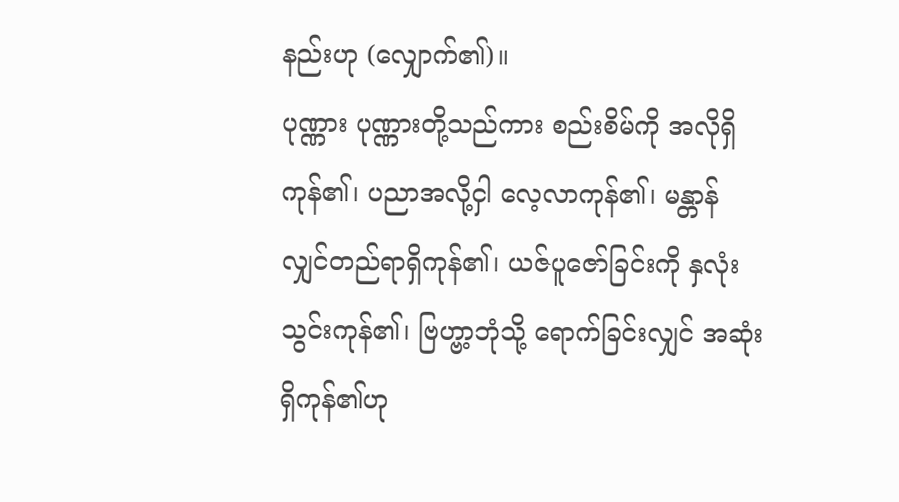နည်းဟု (လျှောက်၏)။
ပုဏ္ဏား ပုဏ္ဏားတို့သည်ကား စည်းစိမ်ကို အလိုရှိကုန်၏၊ ပညာအလို့ငှါ လေ့လာကုန်၏၊ မန္တာန် လျှင်တည်ရာရှိကုန်၏၊ ယဇ်ပူဇော်ခြင်းကို နှလုံးသွင်းကုန်၏၊ ဗြဟ္ဗာ့ဘုံသို့ ရောက်ခြင်းလျှင် အဆုံးရှိကုန်၏ဟု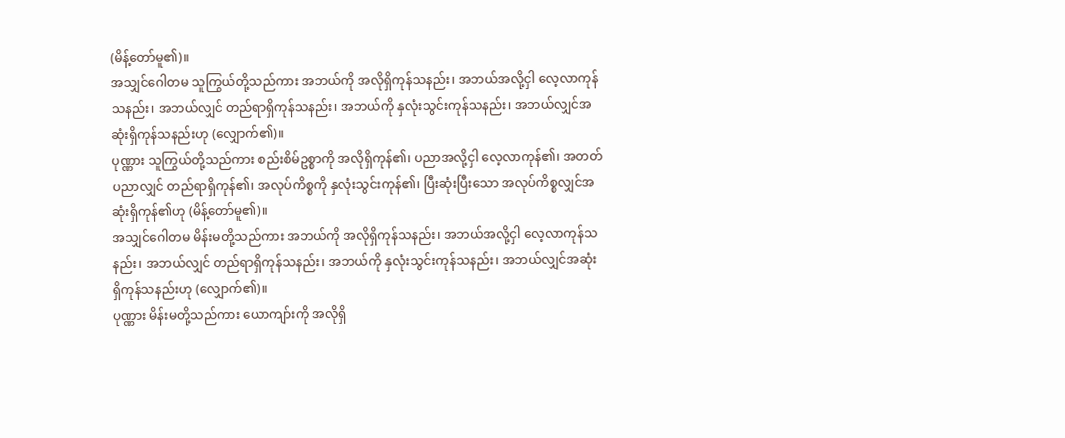(မိန့်တော်မူ၏)။
အသျှင်ဂေါတမ သူကြွယ်တို့သည်ကား အဘယ်ကို အလိုရှိကုန်သနည်း၊ အဘယ်အလို့ငှါ လေ့လာကုန်သနည်း၊ အဘယ်လျှင် တည်ရာရှိကုန်သနည်း၊ အဘယ်ကို နှလုံးသွင်းကုန်သနည်း၊ အဘယ်လျှင်အဆုံးရှိကုန်သနည်းဟု (လျှောက်၏)။
ပုဏ္ဏား သူကြွယ်တို့သည်ကား စည်းစိမ်ဥစ္စာကို အလိုရှိကုန်၏၊ ပညာအလို့ငှါ လေ့လာကုန်၏၊ အတတ်ပညာလျှင် တည်ရာရှိကုန်၏၊ အလုပ်ကိစ္စကို နှလုံးသွင်းကုန်၏၊ ပြီးဆုံးပြီးသော အလုပ်ကိစ္စလျှင်အဆုံးရှိကုန်၏ဟု (မိန့်တော်မူ၏)။
အသျှင်ဂေါတမ မိန်းမတို့သည်ကား အဘယ်ကို အလိုရှိကုန်သနည်း၊ အဘယ်အလို့ငှါ လေ့လာကုန်သနည်း၊ အဘယ်လျှင် တည်ရာရှိကုန်သနည်း၊ အဘယ်ကို နှလုံးသွင်းကုန်သနည်း၊ အဘယ်လျှင်အဆုံးရှိကုန်သနည်းဟု (လျှောက်၏)။
ပုဏ္ဏား မိန်းမတို့သည်ကား ယောကျာ်းကို အလိုရှိ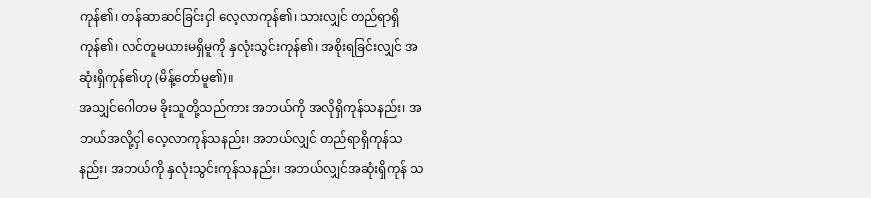ကုန်၏၊ တန်ဆာဆင်ခြင်းငှါ လေ့လာကုန်၏၊ သားလျှင် တည်ရာရှိကုန်၏၊ လင်တူမယားမရှိမူကို နှလုံးသွင်းကုန်၏၊ အစိုးရခြင်းလျှင် အဆုံးရှိကုန်၏ဟု (မိန့်တော်မူ၏)။
အသျှင်ဂေါတမ ခိုးသူတို့သည်ကား အဘယ်ကို အလိုရှိကုန်သနည်း၊ အဘယ်အလို့ငှါ လေ့လာကုန်သနည်း၊ အဘယ်လျှင် တည်ရာရှိကုန်သနည်း၊ အဘယ်ကို နှလုံးသွင်းကုန်သနည်း၊ အဘယ်လျှင်အဆုံးရှိကုန် သ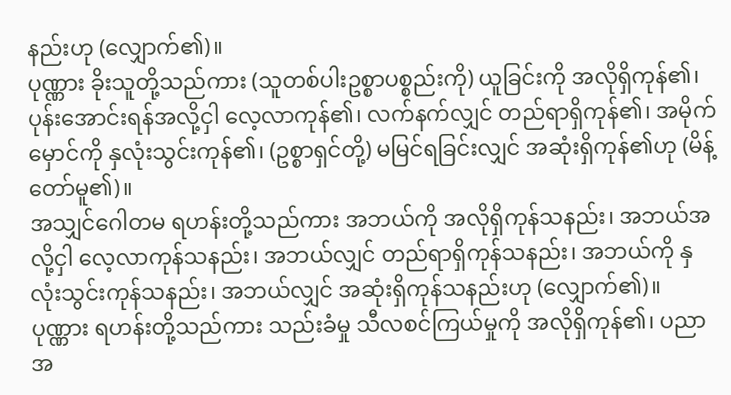နည်းဟု (လျှောက်၏)။
ပုဏ္ဏား ခိုးသူတို့သည်ကား (သူတစ်ပါးဥစ္စာပစ္စည်းကို) ယူခြင်းကို အလိုရှိကုန်၏၊ ပုန်းအောင်းရန်အလို့ငှါ လေ့လာကုန်၏၊ လက်နက်လျှင် တည်ရာရှိကုန်၏၊ အမိုက်မှောင်ကို နှလုံးသွင်းကုန်၏၊ (ဥစ္စာရှင်တို့) မမြင်ရခြင်းလျှင် အဆုံးရှိကုန်၏ဟု (မိန့်တော်မူ၏)။
အသျှင်ဂေါတမ ရဟန်းတို့သည်ကား အဘယ်ကို အလိုရှိကုန်သနည်း၊ အဘယ်အလို့ငှါ လေ့လာကုန်သနည်း၊ အဘယ်လျှင် တည်ရာရှိကုန်သနည်း၊ အဘယ်ကို နှလုံးသွင်းကုန်သနည်း၊ အဘယ်လျှင် အဆုံးရှိကုန်သနည်းဟု (လျှောက်၏)။
ပုဏ္ဏား ရဟန်းတို့သည်ကား သည်းခံမှု သီလစင်ကြယ်မှုကို အလိုရှိကုန်၏၊ ပညာအ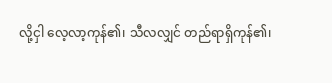လို့ငှါ လေ့လာ့ကုန်၏၊ သီလလျှင် တည်ရာရှိကုန်၏၊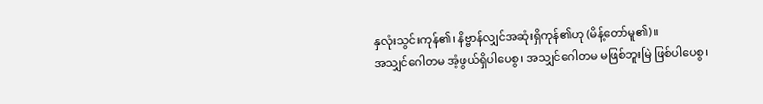နှလုံးသွင်းကုန်၏၊ နိဗ္ဗာန်လျှင်အဆုံးရှိကုန်၏ဟု (မိန့်တော်မူ၏)။
အသျှင်ဂေါတမ အံ့ဖွယ်ရှိပါပေစွ၊ အသျှင်ဂေါတမ မဖြစ်ဘူးမြဲ ဖြစ်ပါပေစွ၊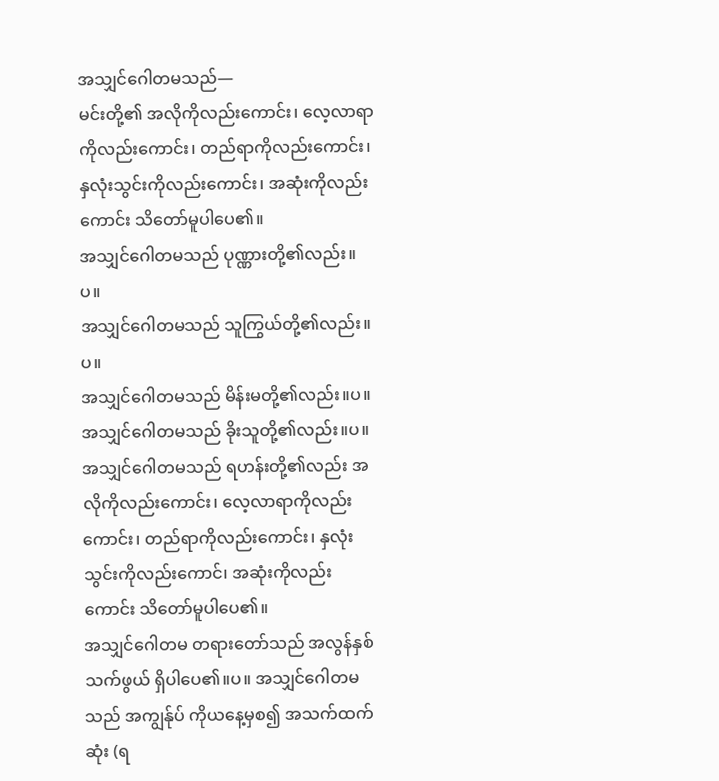အသျှင်ဂေါတမသည်—
မင်းတို့၏ အလိုကိုလည်းကောင်း၊ လေ့လာရာကိုလည်းကောင်း၊ တည်ရာကိုလည်းကောင်း၊ နှလုံးသွင်းကိုလည်းကောင်း၊ အဆုံးကိုလည်းကောင်း သိတော်မူပါပေ၏။
အသျှင်ဂေါတမသည် ပုဏ္ဏားတို့၏လည်း။ပ။
အသျှင်ဂေါတမသည် သူကြွယ်တို့၏လည်း။ပ။
အသျှင်ဂေါတမသည် မိန်းမတို့၏လည်း။ပ။
အသျှင်ဂေါတမသည် ခိုးသူတို့၏လည်း။ပ။
အသျှင်ဂေါတမသည် ရဟန်းတို့၏လည်း အလိုကိုလည်းကောင်း၊ လေ့လာရာကိုလည်းကောင်း၊ တည်ရာကိုလည်းကောင်း၊ နှလုံးသွင်းကိုလည်းကောင်၊ အဆုံးကိုလည်းကောင်း သိတော်မူပါပေ၏။
အသျှင်ဂေါတမ တရားတော်သည် အလွန်နှစ်သက်ဖွယ် ရှိပါပေ၏။ပ။ အသျှင်ဂေါတမသည် အကျွန်ုပ် ကိုယနေ့မှစ၍ အသက်ထက်ဆုံး (ရ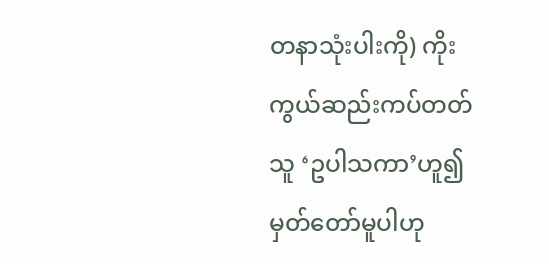တနာသုံးပါးကို) ကိုးကွယ်ဆည်းကပ်တတ်သူ ‘ဥပါသကာ’ဟူ၍မှတ်တော်မူပါဟု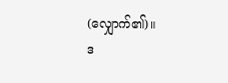(လျှောက်၏)။
ဒ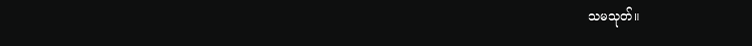သမသုတ်။